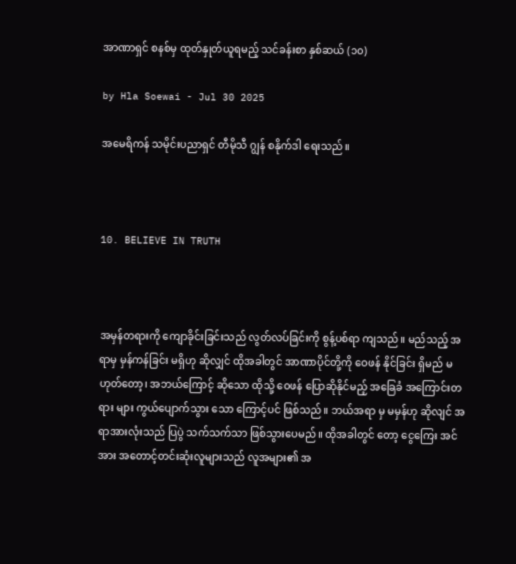အာဏာရှင် စနစ်မှ ထုတ်နှုတ်ယူရမည့် သင်ခန်းစာ နှစ်ဆယ် (၁၀)

by Hla Soewai - Jul 30 2025

အမေရိကန် သမိုင်းပညာရှင် တီမိုသီ ဂျွန် စနိုက်ဒါ ရေးသည်။



10. BELIEVE IN TRUTH



အမှန်တရားကို ကျောခိုင်းခြင်းသည် လွတ်လပ်ခြင်းကို စွန့်ပစ်ရာ ကျသည်။ မည်သည့် အရာမှ မှန်ကန်ခြင်း မရှိဟု ဆိုလျှင် ထိုအခါတွင် အာဏာပိုင်တို့ကို ဝေဖန် နိုင်ခြင်း ရှိမည် မဟုတ်တော့၊ အဘယ်ကြောင့် ဆိုသော ထိုသို့ ဝေဖန် ပြောဆိုနိုင်မည့် အခြေခံ အကြောင်းတရား များ ကွယ်ပျောက်သွား သော ကြောင့်ပင် ဖြစ်သည်။ ဘယ်အရာ မှ မမှန်ဟု ဆိုလျင် အရာအားလုံးသည် ပြပွဲ သက်သက်သာ ဖြစ်သွားပေမည်။ ထိုအခါတွင် တော့ ငွေကြေး အင်အား အတောင့်တင်းဆုံးလူများသည် လူအများ၏ အ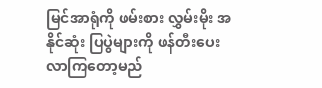မြင်အာရုံကို ဖမ်းစား လွှမ်းမိုး အနိုင်ဆုံး ပြပွဲများကို ဖန်တီးပေးလာကြတော့မည်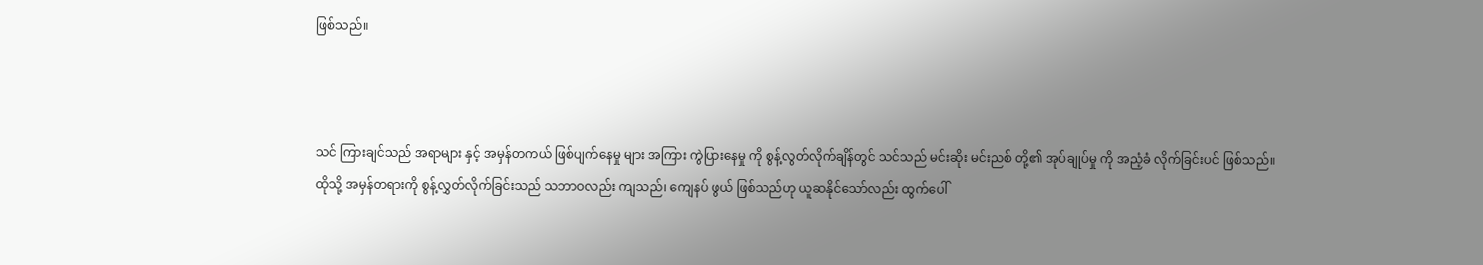ဖြစ်သည်။



သင် ကြားချင်သည် အရာများ နှင့် အမှန်တကယ် ဖြစ်ပျက်နေမှု များ အကြား ကွဲပြားနေမှု ကို စွန့်လွတ်လိုက်ချိန်တွင် သင်သည် မင်းဆိုး မင်းညစ် တို့၏ အုပ်ချုပ်မှု ကို အညံ့ခံ လိုက်ခြင်းပင် ဖြစ်သည်။ ထိုသို့ အမှန်တရားကို စွန့်လွှတ်လိုက်ခြင်းသည် သဘာဝလည်း ကျသည်၊ ကျေနပ် ဖွယ် ဖြစ်သည်ဟု ယူဆနိုင်သော်လည်း ထွက်ပေါ်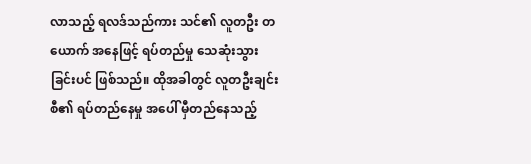လာသည့် ရလဒ်သည်ကား သင်၏ လူတဦး တယောက် အနေဖြင့် ရပ်တည်မှု သေဆုံးသွားခြင်းပင် ဖြစ်သည်။ ထိုအခါတွင် လူတဦးချင်းစီ၏ ရပ်တည်နေမှု အပေါ် မှီတည်နေသည့်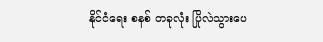နိုင်ငံရေး စနစ် တခုလုံး ပြိုလဲသွားပေ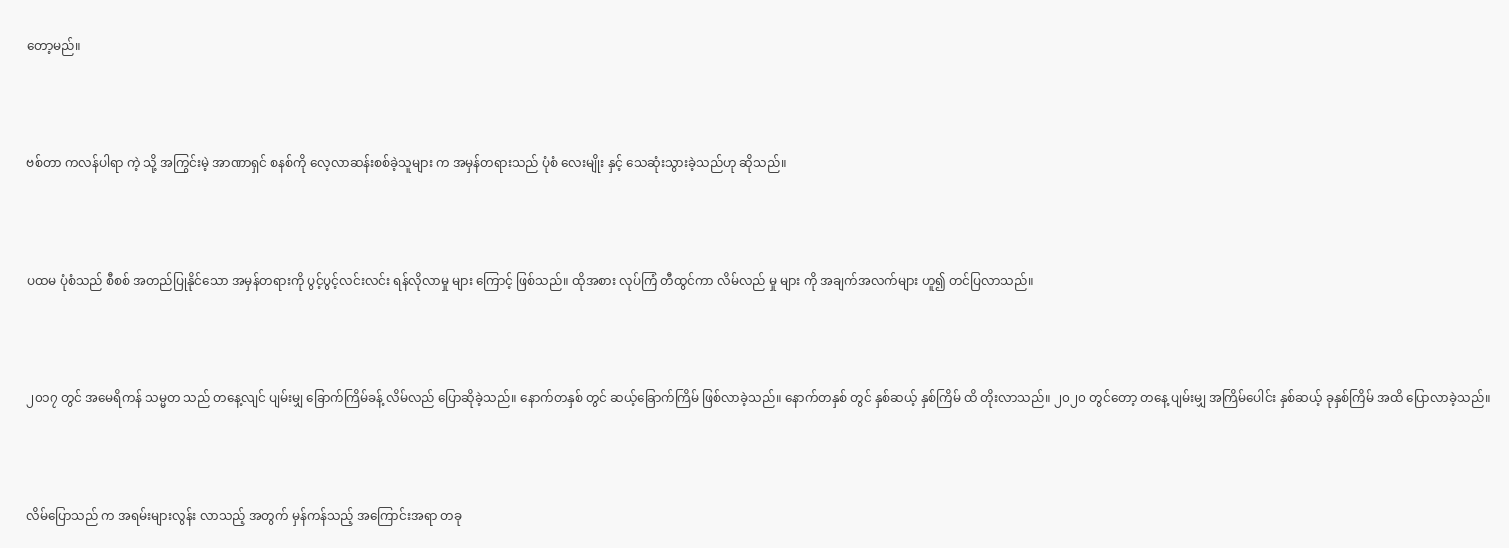တော့မည်။



ဗစ်တာ ကလန်ပါရာ ကဲ့ သို့ အကြွင်းမဲ့ အာဏာရှင် စနစ်ကို လေ့လာဆန်းစစ်ခဲ့သူများ က အမှန်တရားသည် ပုံစံ လေးမျိုး နှင့် သေဆုံးသွားခဲ့သည်ဟု ဆိုသည်။



ပထမ ပုံစံသည် စီစစ် အတည်ပြုနိုင်သော အမှန်တရားကို ပွင့်ပွင့်လင်းလင်း ရန်လိုလာမှု များ ကြောင့် ဖြစ်သည်။ ထိုအစား လုပ်ကြံ တီထွင်ကာ လိမ်လည် မှု များ ကို အချက်အလက်များ ဟူ၍ တင်ပြလာသည်။



၂၀၁၇ တွင် အ‌မေရိကန် သမ္မတ သည် တနေ့လျင် ပျမ်းမျှ ခြောက်ကြိမ်ခန့် လိမ်လည် ပြောဆိုခဲ့သည်။ နောက်တနှစ် တွင် ဆယ့်ခြောက်ကြိမ် ဖြစ်လာခဲ့သည်။ နောက်တနှစ် တွင် နှစ်ဆယ့် နှစ်ကြိမ် ထိ တိုးလာသည်။ ၂၀၂၀ တွင်တော့ တနေ့ ပျမ်းမျှ အကြိမ်ပေါင်း နှစ်ဆယ့် ခုနှစ်ကြိမ် အထိ ပြောလာခဲ့သည်။



လိမ်ပြောသည် က အရမ်းများလွန်း လာသည့် အတွက် မှန်ကန်သည့် အကြောင်းအရာ တခု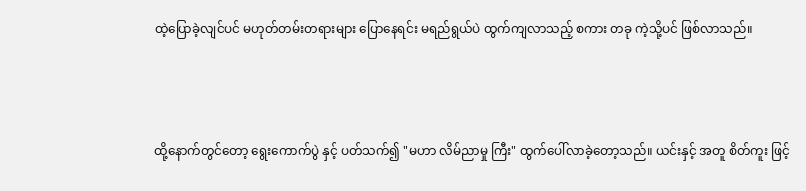ထဲ့ပြောခဲ့လျင်ပင် မဟုတ်တမ်းတရားများ ပြောနေရင်း မရည်ရွယ်ပဲ ထွက်ကျလာသည့် စကား တခု ကဲ့သို့ပင် ဖြစ်လာသည်။



ထို့နောက်တွင်တော့ ရွေးကောက်ပွဲ နှင့် ပတ်သက်၍ "မဟာ လိမ်ညာမှု ကြီး" ထွက်ပေါ်လာခဲ့တော့သည်။ ယင်းနှင့် အတူ စိတ်ကူး ဖြင့်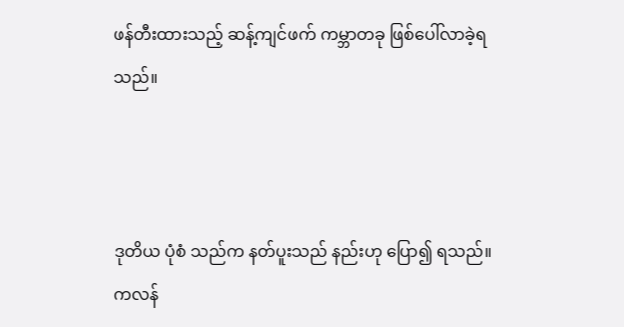ဖန်တီးထားသည့် ဆန့်ကျင်ဖက် ကမ္ဘာတခု ဖြစ်ပေါ်လာခဲ့ရသည်။



ဒုတိယ ပုံစံ သည်က နတ်ပူးသည် နည်းဟု ပြော၍ ရသည်။ ကလန်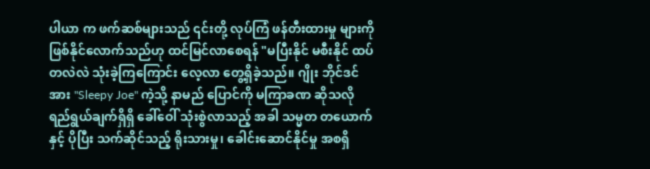ပါယာ က ဖက်ဆစ်များသည် ၎င်းတို့ လုပ်ကြံ ဖန်တီးထားမှု များကို ဖြစ်နိုင်လောက်သည်ဟု ထင်မြင်လာစေရန် "မပြီးနိုင် မစီးနိုင် ထပ်တလဲလဲ သုံးခဲ့ကြကြောင်း လေ့လာ ‌‌တွေ့ရှိခဲ့သည်။ ဂျိုး ဘိုင်ဒင် အား "Sleepy Joe" ကဲ့သို့ နာမည် ပြောင်ကို မကြာခဏ ဆိုသလို ရည်ရွယ်ချက်ရှိရှိ ခေါ်ဝေါ် သုံးစွဲလာသည့် အခါ သမ္မတ တယောက် နှင့် ပိုပြီး သက်ဆိုင်သည့် ရိုးသားမှု၊ ခေါင်းဆောင်နိုင်မှု အစရှိ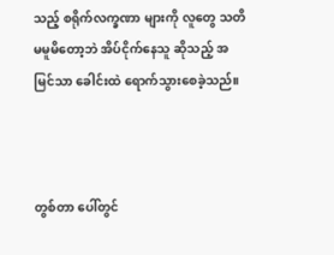သည့် စရိုက်လက္ခဏာ များကို လူတွေ သတိမမူမိတော့ဘဲ အိပ်ငိုက်နေသူ ဆိုသည့် အမြင်သာ ခေါင်းထဲ ရောက်သွားစေခဲ့သည်။



တွစ်တာ ပေါ်တွင်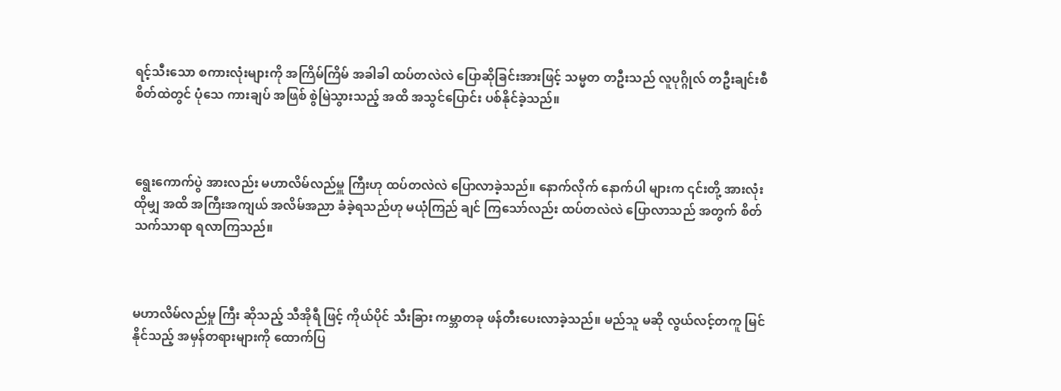ရင့်သီးသော စကားလုံးများကို အကြိမ်ကြိမ် အခါခါ ထပ်တလဲလဲ ပြောဆိုခြင်းအားဖြင့် သမ္မတ တဦးသည် လူပုဂ္ဂိုလ် တဦးချင်းစီ စိတ်ထဲတွင် ပုံသေ ကားချပ် အဖြစ် စွဲမြဲသွားသည့် အထိ အသွင်ပြောင်း ပစ်နိုင်ခဲ့သည်။



ရွေးကောက်ပွဲ အားလည်း မဟာလိမ်လည်မှူ ကြီးဟု ထပ်တလဲလဲ ပြောလာခဲ့သည်။ နောက်လိုက် နောက်ပါ များက ၎င်းတို့ အားလုံး ထိုမျှ အထိ အကြီးအကျယ် အလိမ်အညာ ခံခဲ့ရသည်ဟု မယုံကြည် ချင် ကြသော်လည်း ထပ်တလဲလဲ ပြောလာသည် အတွက် စိတ်သက်သာရာ ရလာကြသည်။



မဟာလိမ်လည်မှု ကြီး ဆိုသည့် သီအိုရီ ဖြင့် ကိုယ်ပိုင် သီးခြား ကမ္ဘာတခု ဖန်တီးပေးလာခဲ့သည်။ မည်သူ မဆို လွယ်လင့်တကူ မြင်နိုင်သည့် အမှန်တရားများကို ထောက်ပြ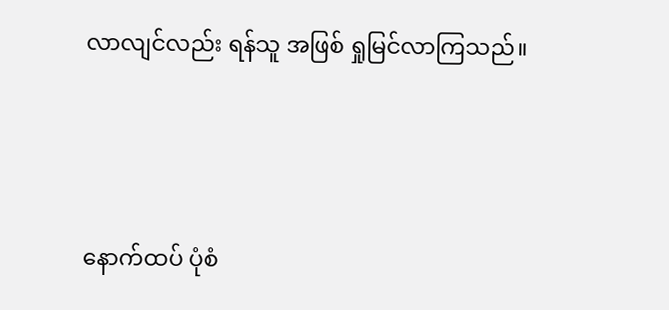လာလျင်လည်း ရန်သူ အဖြစ် ရှုမြင်လာကြသည်။



နောက်ထပ် ပုံစံ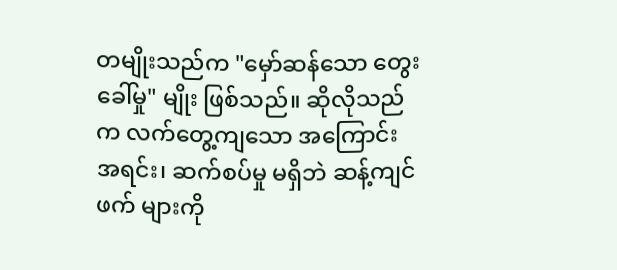တမျိုးသည်က "မှော်ဆန်သော တွေးခေါ်မှု" မျိုး ဖြစ်သည်။ ဆိုလိုသည်က လက်တွေ့ကျသော အကြောင်းအရင်း၊ ဆက်စပ်မှု မရှိဘဲ ဆန့်ကျင်ဖက် များကို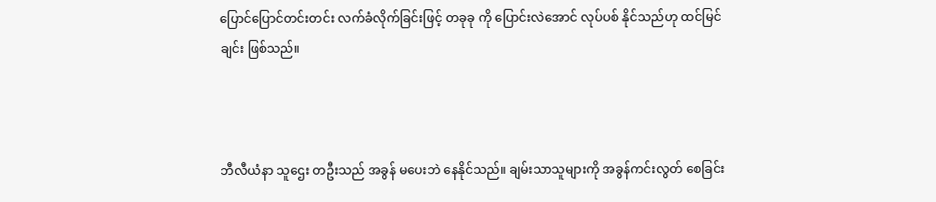ပြောင်ပြောင်တင်းတင်း လက်ခံလိုက်ခြင်းဖြင့် တခုခု ကို ပြောင်းလဲအောင် လုပ်ပစ် နိုင်သည်ဟု ထင်မြင်ချင်း ဖြစ်သည်။



ဘီလီယံနာ သူဌေး တဦးသည် အခွန် မပေးဘဲ နေနိုင်သည်။ ချမ်းသာသူများကို အခွန်ကင်းလွတ် စေခြင်း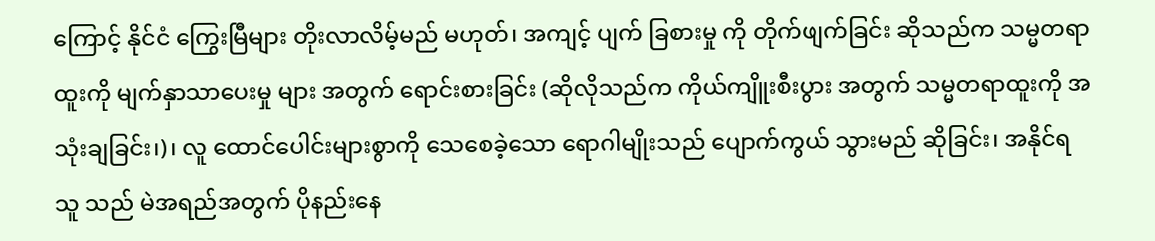ကြောင့် နိုင်ငံ ကြွေးမြီများ တိုးလာလိမ့်မည် မဟုတ်၊ အကျင့် ပျက် ခြစားမှု ကို တိုက်ဖျက်ခြင်း ဆိုသည်က သမ္မတရာထူးကို မျက်နှာသာပေးမှု များ အတွက် ရောင်းစားခြင်း (ဆိုလိုသည်က ကိုယ်ကျိူးစီးပွား အတွက် သမ္မတရာထူးကို အသုံးချခြင်း၊)၊ လူ ထောင်ပေါင်းများစွာကို သေစေခဲ့သော ရောဂါမျိုးသည် ပျောက်ကွယ် သွားမည် ဆိုခြင်း၊ အနိုင်ရသူ သည် မဲအရည်အတွက် ပိုနည်းနေ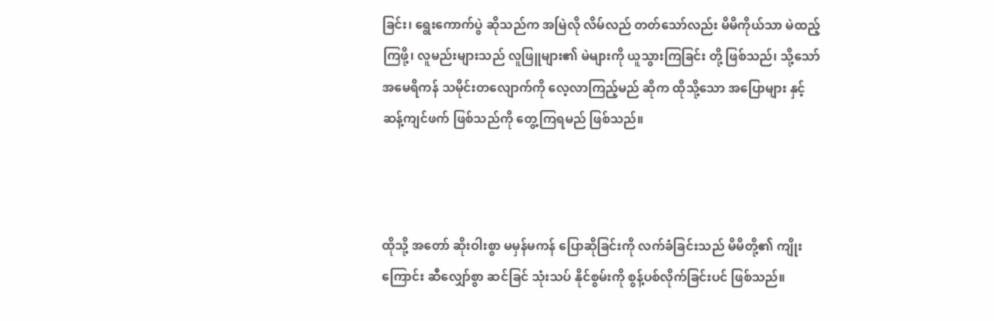ခြင်း၊ ရွေးကောက်ပွဲ ဆိုသည်က အမြဲလို လိမ်လည် တတ်သော်လည်း မိမိကိုယ်သာ မဲထည့်ကြဖို့၊ လူမည်းများသည် လူဖြူများ၏ မဲများကို ယူသွားကြခြင်း တို့ ဖြစ်သည်၊ သို့သော် အမေရိကန် သမိုင်းတလျောက်ကို လေ့လာကြည့်မည် ဆိုက ထိုသို့သော အပြောများ နှင့် ဆန့်ကျင်ဖက် ဖြစ်သည်ကို တွေ့ကြရမည် ဖြစ်သည်။



ထိုသို့ အတော် ဆိုးဝါးစွာ မမှန်မကန် ပြောဆိုခြင်းကို လက်ခံခြင်းသည် မိမိတို့၏ ကျိုးကြောင်း ဆီလျှော်စွာ ဆင်ခြင် သုံးသပ် နိုင်စွမ်းကို စွန့်ပစ်လိုက်ခြင်းပင် ဖြစ်သည်။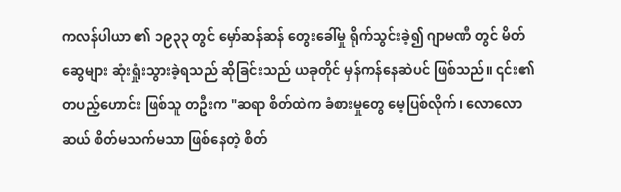ကလန်ပါယာ ၏ ၁၉၃၃ တွင် မှော်ဆန်ဆန် တွေးခေါ်မှု ရိုက်သွင်းခဲ့၍ ဂျာမဏီ တွင် မိတ်ဆွေများ ဆုံးရှုံးသွားခဲ့ရသည် ဆိုခြင်းသည် ယခုတိုင် မှန်ကန်နေဆဲပင် ဖြစ်သည်။ ၎င်း၏ တပည့်ဟောင်း ဖြစ်သူ တဦးက "ဆရာ စိတ်ထဲက ခံစားမှုတွေ မေ့ပြစ်လိုက်၊ လောလောဆယ် စိတ်မသက်မသာ ဖြစ်နေတဲ့ စိတ်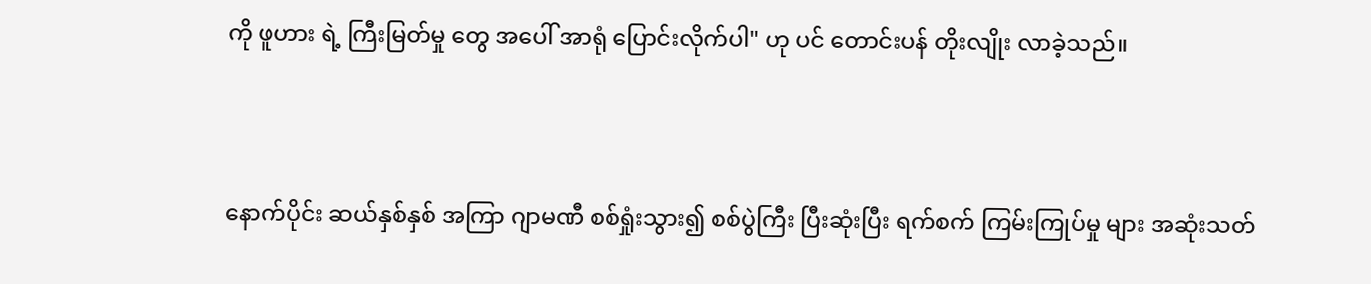ကို ဖူဟား ရဲ့ ကြီးမြတ်မှု တွေ အပေါ် အာရုံ ပြောင်းလိုက်ပါ" ဟု ပင် တောင်းပန် တိုးလျိုး လာခဲ့သည်။



နောက်ပိုင်း ဆယ်နှစ်နှစ် အကြာ ဂျာမဏီ စစ်ရှုံးသွား၍ စစ်ပွဲကြီး ပြီးဆုံးပြီး ရက်စက် ကြမ်းကြုပ်မှု များ အဆုံးသတ်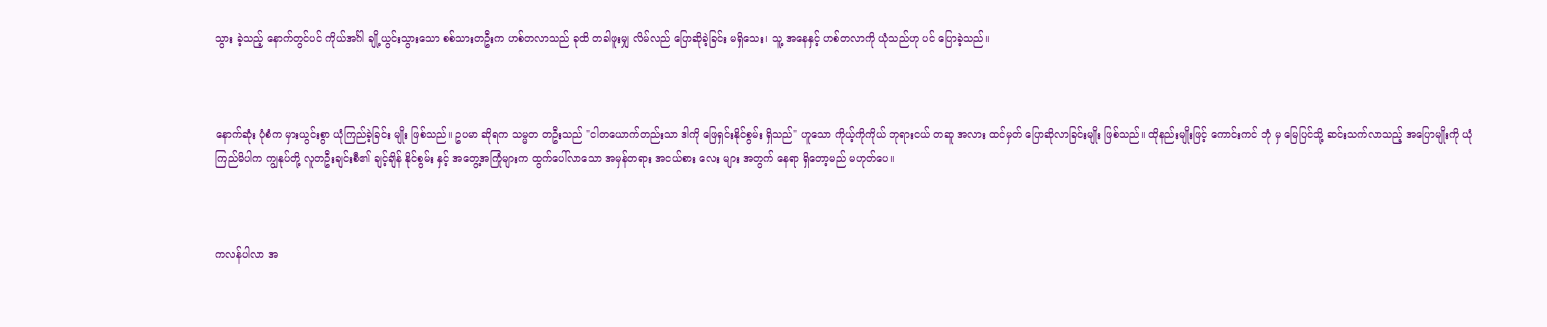သွား ခဲ့သည့် နောက်တွင်ပင် ကိုယ်အင်္ဂါ ချို့ယွင်းသွားသော စစ်သားတဦးက ဟစ်တလာသည် ခုထိ တခါဖူးမျှ လိမ်လည် ပြောဆိုခဲ့ခြင်း မရှိသေး၊ သူ့ အနေနှင့် ဟစ်တလာကို ယုံသည်ဟု ပင် ပြောခဲ့သည်။



နောက်ဆုံး ပုံစံက မှားယွင်းစွာ ယုံကြည်ခဲ့ခြင်း မျိုး ဖြစ်သည်။ ဥပမာ ဆိုရက သမ္မတ တဦးသည် "ငါတယောက်တည်းသာ ဒါကို ဖြေရှင်းနိုင်စွမ်း ရှိသည်" ဟူသော ကိုယ့်ကိုကိုယ် ဘုရားငယ် တဆူ အလား ထင်မှတ် ပြောဆိုလာခြင်းမျိုး ဖြစ်သည်။ ထိုနည်းမျိုးဖြင့် ကောင်းကင် ဘုံ မှ မြေပြင်သို့ ဆင်းသက်လာသည့် အပြောမျိုးကို ယုံကြည်မိပါက ကျွနုပ်တို့ လူတဦးချင်းစီ၏ ချင့်ချိန် နိုင်စွမ်း နှင့် အ‌တွေ့အကြုံများက ထွက်ပေါ်လာသော အမှန်တရား အငယ်စား လေး များ အတွက် နေရာ ရှိတော့မည် မဟုတ်ပေ။



ကလန်ပါလာ အ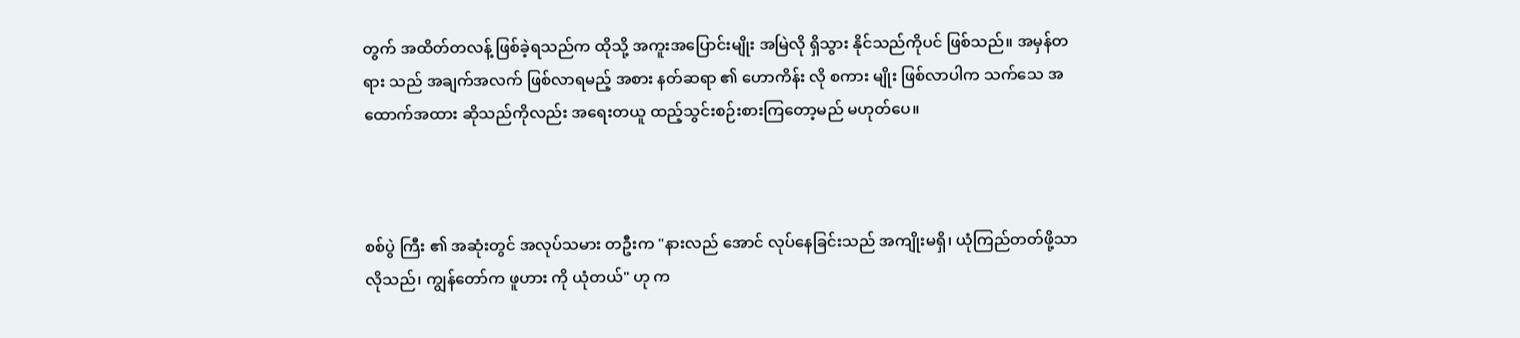တွက် အထိတ်တလန့် ဖြစ်ခဲ့ရသည်က ထိုသို့ အကူးအပြောင်းမျိုး အမြဲလို ရှိသွား နိုင်သည်ကိုပင် ဖြစ်သည်။ အမှန်တရား သည် အချက်အလက် ဖြစ်လာရမည့် အစား နတ်ဆရာ ၏ ဟောကိန်း လို စကား မျိုး ဖြစ်လာပါက သက်သေ အထောက်အထား ဆိုသည်ကိုလည်း အ‌ရေးတယူ ထည့်သွင်းစဉ်းစားကြတော့မည် မဟုတ်ပေ။



စစ်ပွဲ ကြီး ၏ အဆုံးတွင် အလုပ်သမား တဦးက "နားလည် အောင် လုပ်နေခြင်းသည် အကျိုးမရှိ၊ ယုံကြည်တတ်ဖို့သာ လိုသည်၊ ကျွန်တော်က ဖူဟား ကို ယုံတယ်" ဟု က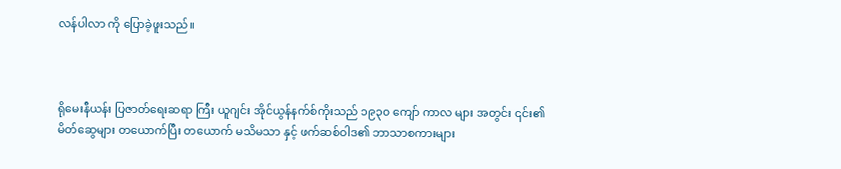လန်ပါလာ ကို ပြောခဲ့ဖူးသည်။



ရိုမေးနီယန်း ပြဇာတ်ရေးဆရာ ကြီး ယူဂျင်း အိုင်ယွန်နက်စ်ကိုးသည် ၁၉၃၀ ကျော် ကာလ များ အတွင်း ၎င်း၏ မိတ်ဆွေများ တယောက်ပြီး တယောက် မသိမသာ နှင့် ဖက်ဆစ်ဝါဒ၏ ဘာသာစကားများ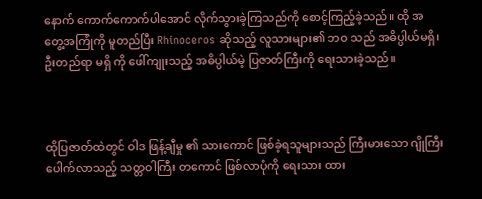နောက် ကောက်ကောက်ပါအောင် လိုက်သွားခဲ့ကြသည်ကို စောင့်ကြည့်ခဲ့သည်။ ထို အတွေ့အကြုံကို မူတည်ပြီး Rhinoceros ဆိုသည့် လူသားများ၏ ဘဝ သည် အဓိပ္ပါယ်မရှိ၊ ဦးတည်ရာ မရှိ ကို ဖေါ်ကျုးသည့် အဓိပ္ပါယ်မဲ့ ပြဇာတ်ကြီးကို ရေးသားခဲ့သည်။



ထိုပြဇာတ်ထဲတွင် ဝါဒ ဖြန့်ချီမှု ၏ သားကောင် ဖြစ်ခဲ့ရသူများသည် ကြီးမားသော ဂျိုကြီး ပေါက်လာသည့် သတ္တဝါကြီး တကောင် ဖြစ်လာပုံကို ရေးသား ထား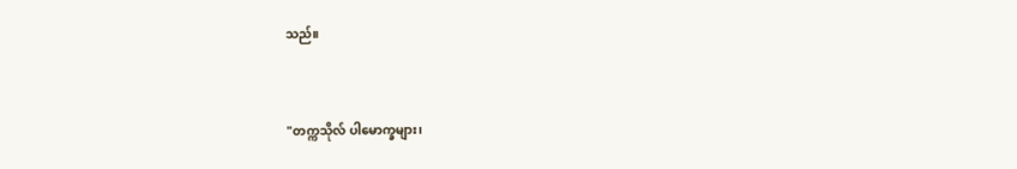သည်။



"တက္ကသိုလ် ပါမောက္ခများ၊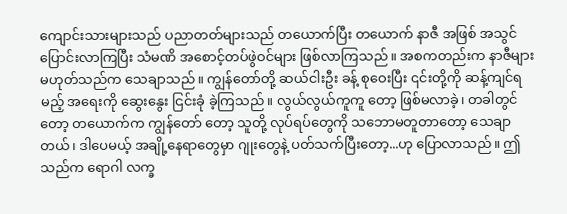ကျောင်းသားများသည် ပညာတတ်များသည် တယောက်ပြီး တယောက် နာဇီ အဖြစ် အသွင်ပြောင်းလာကြပြီး သံမဏိ အစောင့်တပ်ဖွဲဝင်များ ဖြစ်လာကြသည်။ အစကတည်းက နာဇီများ မဟုတ်သည်က သေချာသည်။ ကျွန်တော်တို့ ဆယ်ငါးဦး ခန့် စုဝေးပြီး ၎င်းတို့ကို ဆန့်ကျင်ရမည့် အရေးကို ဆွေးနွေး ငြင်းခုံ ခဲ့ကြသည်။ လွယ်လွယ်ကူကူ တော့ ဖြစ်မလာခဲ့၊ တခါတွင်တော့ တယောက်က ကျွန်တော် တော့ သူတို့ လုပ်ရပ်တွေကို သဘောမတူတာတော့ သေချာတယ်၊ ဒါပေမယ့် အချို့နေရာတွေမှာ ဂျုးတွေနဲ့ ပတ်သက်ပြီးတော့...ဟု ပြောလာသည်။ ဤသည်က ရောဂါ လက္ခ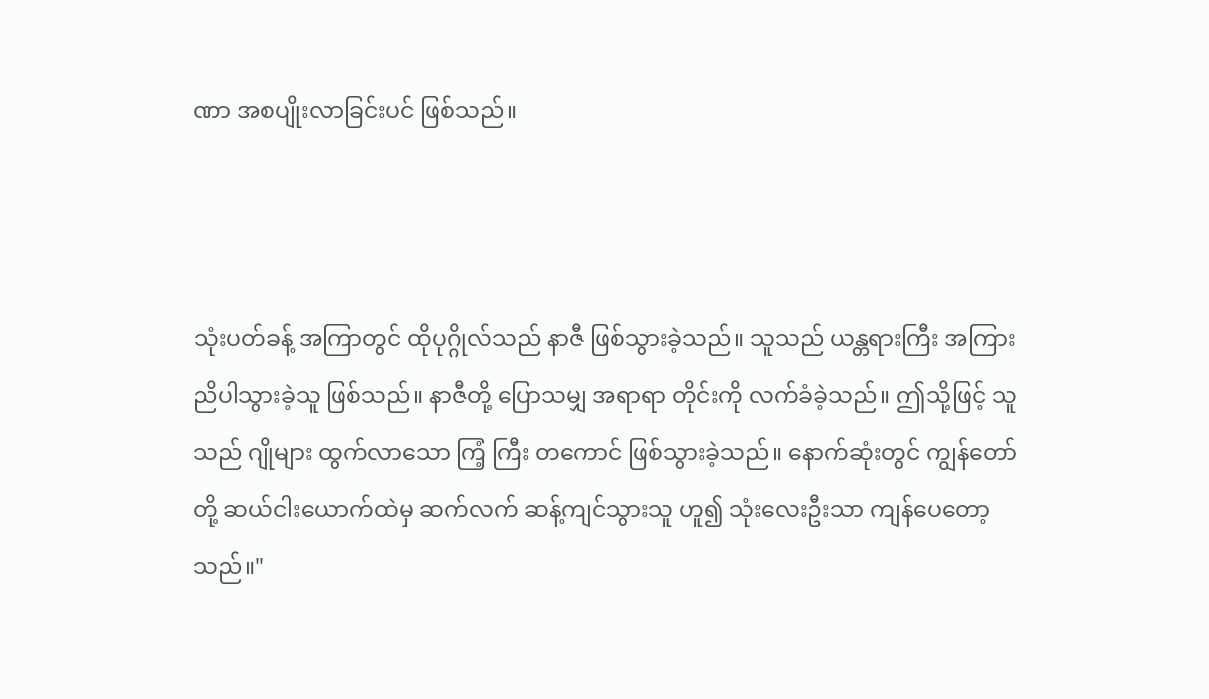ဏာ အစပျိုးလာခြင်းပင် ဖြစ်သည်။



သုံးပတ်ခန့် အကြာတွင် ထိုပုဂ္ဂိုလ်သည် နာဇီ ဖြစ်သွားခဲ့သည်။ သူသည် ယန္တရားကြီး အကြား ညိပါသွားခဲ့သူ ဖြစ်သည်။ နာဇီတို့ ပြောသမျှ အရာရာ တိုင်းကို လက်ခံခဲ့သည်။ ဤသို့ဖြင့် သူသည် ဂျိုများ ထွက်လာသော ကြံ့ ကြီး တကောင် ဖြစ်သွားခဲ့သည်။‌ နောက်ဆုံးတွင် ကျွန်တော်တို့ ဆယ်ငါးယောက်ထဲမှ ဆက်လက် ဆန့်ကျင်သွားသူ ဟူ၍ သုံးလေးဦးသာ ကျန်ပေတော့သည်။"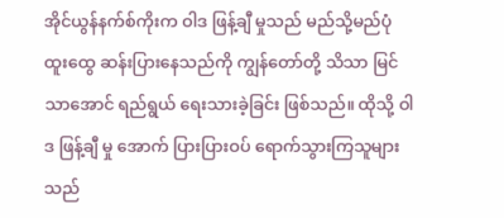အိုင်ယွန်နက်စ်ကိုးက ဝါဒ ဖြန့်ချီ မှုသည် မည်သို့မည်ပုံ ထူးထွေ ဆန်းပြားနေသည်ကို ကျွန်တော်တို့ သိသာ မြင်သာအောင် ရည်ရွယ် ရေးသားခဲ့ခြင်း ဖြစ်သည်။ ထိုသို့ ဝါဒ ဖြန့်ချီ မှု အောက် ပြားပြားဝပ် ရောက်သွားကြသူများသည်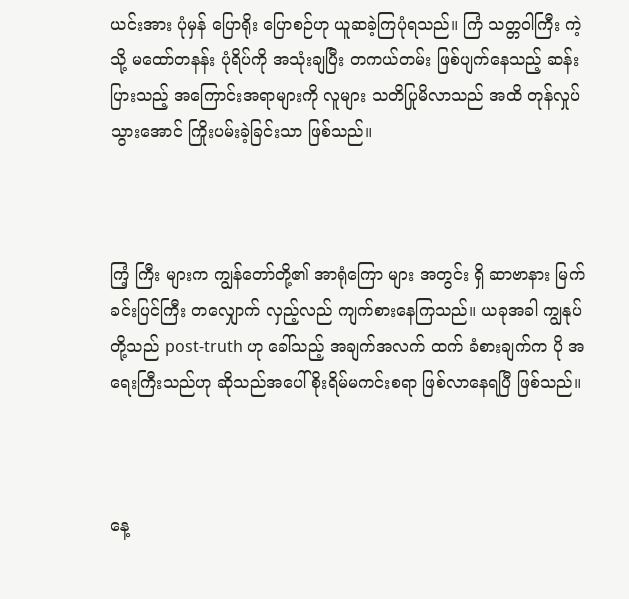ယင်းအား ပုံမှန် ပြောရိုး ပြောစဉ်ဟု ယူဆခဲ့ကြပုံရသည်။ ကြံ သတ္တဝါကြီး ကဲ့သို့ မထော်တနန်း ပုံရိပ်ကို အသုံးချပြီး တကယ်တမ်း ဖြစ်ပျက်နေသည့် ဆန်းပြားသည့် အကြောင်းအရာများကို လူများ သတိပြုမိလာသည် အထိ တုန်လှုပ်သွားအောင် ကြိုးပမ်းခဲ့ခြင်းသာ ဖြစ်သည်။



ကြံ့ ကြီး များက ကျွန်တော်တို့၏ အာရုံကြော များ အတွင်း ရှိ ဆာဗာနား မြက်ခင်းပြင်ကြီး တလျှောက် လှည့်လည် ကျက်စားနေကြသည်။ ယခုအခါ ကျွနုပ်တို့သည် post-truth ဟု ခေါ်သည့် အချက်အလက် ထက် ခံစားချက်က ပို အရေးကြီးသည်ဟု ဆိုသည်အပေါ် စိုးရိမ်မကင်းစရာ ဖြစ်လာနေရပြီ ဖြစ်သည်။



နေ့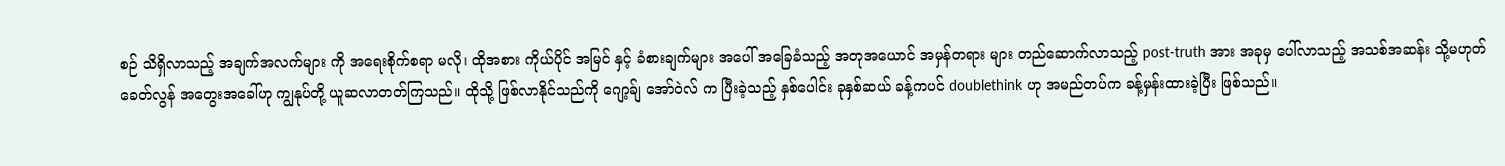စဉ် သိရှိလာသည့် အချက်အလက်များ ကို အရေးစိုက်စရာ မလို၊ ထိုအစား ကိုယ်ပိုင် အမြင် နှင့် ခံစားချက်များ အပေါ် အခြေခံသည့် အတုအယောင် အမှန်တရား ‌များ တည်ဆောက်လာသည့် post-truth အား အခုမှ ပေါ်လာသည့် အသစ်အဆန်း သို့မဟုတ် ခေတ်လွန် အတွေးအခေါ်ဟု ကျွနုပ်တို့ ယူဆလာတတ်ကြသည်။ ထိုသို့ ဖြစ်လာနိုင်သည်ကို ဂျော့ခ်ျ အော်ဝဲလ် က ပြီးခဲ့သည့် နှစ်ပေါင်း ခုနှစ်ဆယ် ခန့်ကပင် doublethink ဟု အမည်တပ်က ခန့်မှန်းထားခဲ့ပြီး ဖြစ်သည်။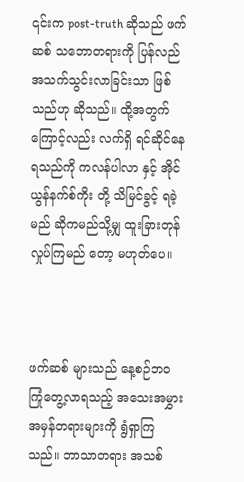၎င်းက post-truth ဆိုသည် ဖက်ဆစ် သဘောတရားကို ပြန်လည် အသက်သွင်းလာခြင်းသာ ဖြစ်သည်ဟု ဆိုသည်။ ထို့အတွက်ကြောင့်လည်း လက်ရှိ ရင်ဆိုင်နေရသည်ကို ကလန်ပါလာ နှင့် အိုင်ယွန်နက်စ်ကိုး တို့ သိမြင်ခွင့် ရခဲ့မည် ဆိုကမည်သို့မျှ ထူးခြားတုန်လှုပ်ကြမည် တော့ မဟုတ်ပေ။



ဖက်ဆစ် များသည် နေ့စဉ်ဘဝ ကြုံတွေ့လာရသည့် အသေးအမွှား အမှန်တရားများကို ရွံရှာကြသည်။ ဘာသာ‌တရား အသစ်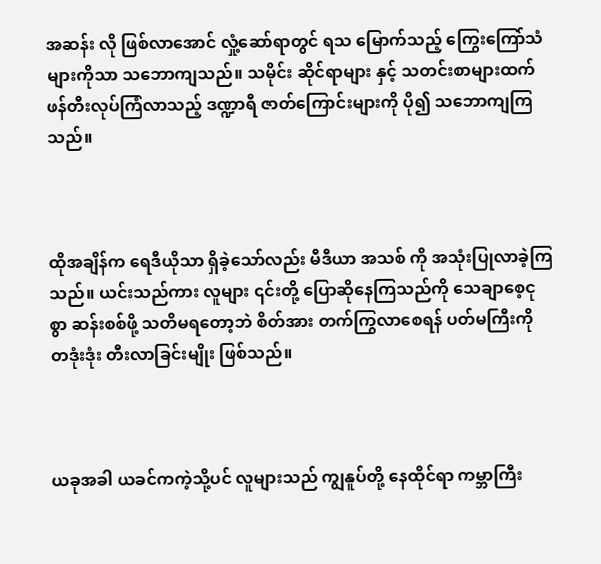အဆန်း လို ဖြစ်လာအောင် လှုံ့ဆော်ရာတွင် ရသ မြောက်သည့် ကြွေးကြော်သံများကိုသာ သဘောကျသည်။ သမိုင်း ဆိုင်ရာများ နှင့် သတင်းစာများထက် ဖန်တီးလုပ်ကြံလာသည့် ဒဏ္ဍာရီ ဇာတ်ကြောင်းများကို ပို၍ သဘောကျကြသည်။



ထိုအချိန်က ရေဒီယိုသာ ရှိခဲ့သော်လည်း မီဒီယာ အသစ် ကို အသုံးပြုလာခဲ့ကြသည်။ ယင်းသည်ကား လူများ ၎င်းတို့ ပြောဆိုနေကြသည်ကို သေချာစေ့ငုစွာ ဆန်းစစ်ဖို့ သတိမရတော့ဘဲ စိတ်အား တက်ကြွလာ‌စေရန် ပတ်မကြီးကို တဒုံးဒုံး တီးလာခြင်းမျိုး ဖြစ်သည်။



ယခုအခါ ယခင်ကကဲ့သို့ပင် လူများသည် ကျွနူပ်တို့ နေထိုင်ရာ ကမ္ဘာကြီး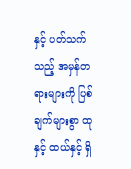နှင့် ပတ်သက်သည့် အမှန်တရားများကို ပြစ်ချက်များစွာ ထု နှင့် ထယ်နှင့် ရှိ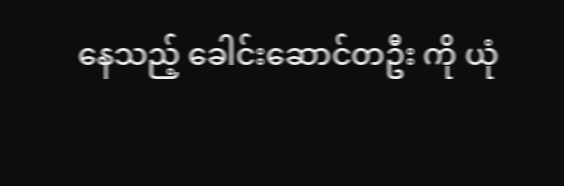နေသည့် ခေါင်းဆောင်တဦး ကို ယုံ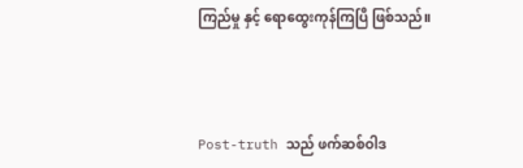ကြည်မှု နှင့်‌ ရောထွေးကုန်ကြပြီ ဖြစ်သည်။



Post-truth သည် ဖက်ဆစ်ဝါဒ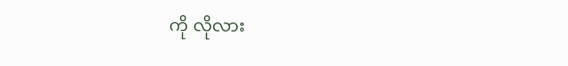ကို လိုလား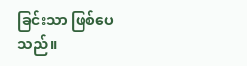ခြင်းသာ ဖြစ်ပေသည်။